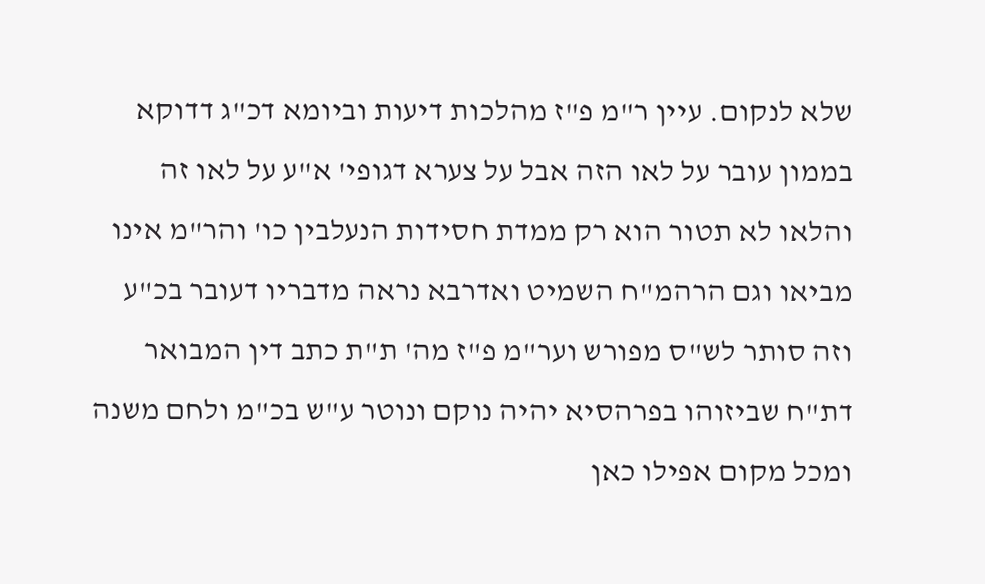שלא לנקום. עיין ר"מ פ"ז מהלכות דיעות וביומא דכ"ג דדוקא בממון עובר על לאו הזה אבל על צערא דגופי' א"ע על לאו זה והלאו לא תטור הוא רק ממדת חסידות הנעלבין כו' והר"מ אינו מביאו וגם הרהמ"ח השמיט ואדרבא נראה מדבריו דעובר בכ"ע וזה סותר לש"ס מפורש וער"מ פ"ז מה' ת"ת כתב דין המבואר דת"ח שביזוהו בפרהסיא יהיה נוקם ונוטר ע"ש בכ"מ ולחם משנה ומכל מקום אפילו כאן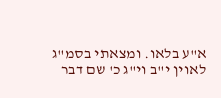א"ע בלאו. ומצאתי בסמ"ג לאוין י"ב וי"ג כ' שם דבר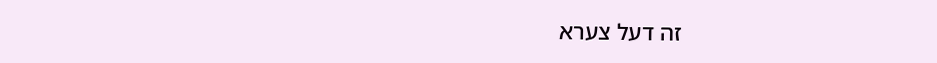זה דעל צערא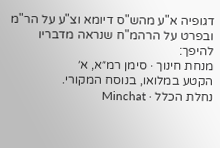דגופיה א"ע מהש"ס דיומא וצ"ע על הר"מ ובפרט על הרהמ"ח שנראה מדבריו להיפך:
מנחת חינוך · סימן רמ״א, א׳
הקטע במלואו, בנוסח המקורי.
נחלת הכלל · Minchat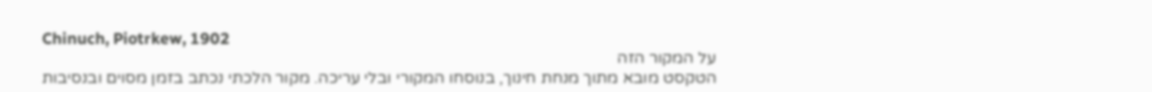Chinuch, Piotrkew, 1902
על המקור הזה
הטקסט מובא מתוך מנחת חינוך, בנוסחו המקורי ובלי עריכה. מקור הלכתי נכתב בזמן מסוים ובנסיבות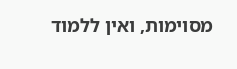מסוימות, ואין ללמוד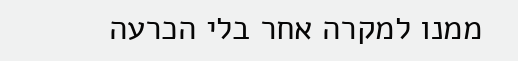ממנו למקרה אחר בלי הכרעה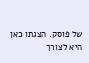של פוסק. הצגתו כאן היא לצורך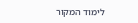לימוד המקור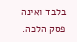בלבד ואינה פסק הלכה.